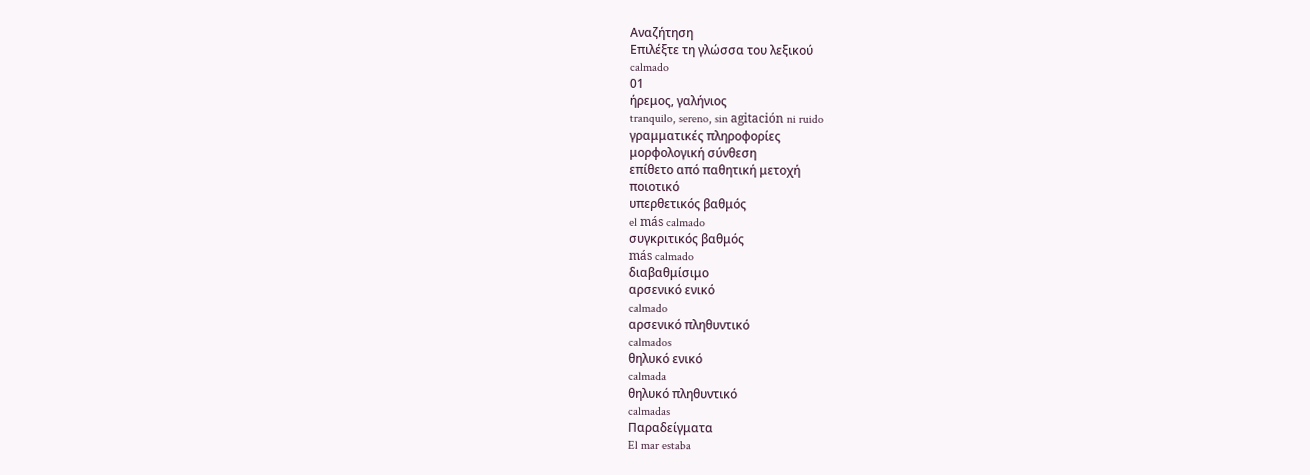Αναζήτηση
Επιλέξτε τη γλώσσα του λεξικού
calmado
01
ήρεμος, γαλήνιος
tranquilo, sereno, sin agitación ni ruido
γραμματικές πληροφορίες
μορφολογική σύνθεση
επίθετο από παθητική μετοχή
ποιοτικό
υπερθετικός βαθμός
el más calmado
συγκριτικός βαθμός
más calmado
διαβαθμίσιμο
αρσενικό ενικό
calmado
αρσενικό πληθυντικό
calmados
θηλυκό ενικό
calmada
θηλυκό πληθυντικό
calmadas
Παραδείγματα
El mar estaba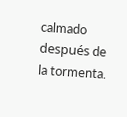calmado después de la tormenta.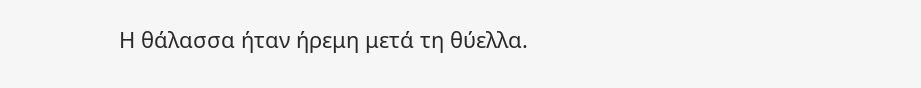Η θάλασσα ήταν ήρεμη μετά τη θύελλα.